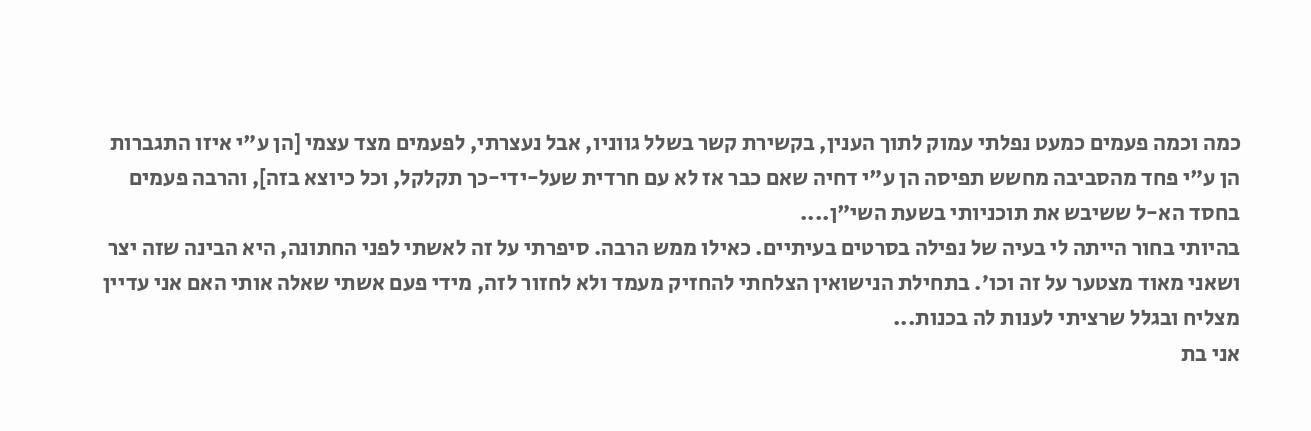כמה וכמה פעמים כמעט נפלתי עמוק לתוך הענין, בקשירת קשר בשלל גווניו, אבל נעצרתי, לפעמים מצד עצמי [הן ע"י איזו התגברות הן ע"י פחד מהסביבה מחשש תפיסה הן ע"י דחיה שאם כבר אז לא עם חרדית שעל-ידי-כך תקלקל, וכל כיוצא בזה], והרבה פעמים בחסד הא-ל ששיבש את תוכניותי בשעת השי"ן....
בהיותי בחור הייתה לי בעיה של נפילה בסרטים בעיתיים. כאילו ממש הרבה. סיפרתי על זה לאשתי לפני החתונה, היא הבינה שזה יצר ושאני מאוד מצטער על זה וכו׳. בתחילת הנישואין הצלחתי להחזיק מעמד ולא לחזור לזה, מידי פעם אשתי שאלה אותי האם אני עדיין מצליח ובגלל שרציתי לענות לה בכנות...
אני בת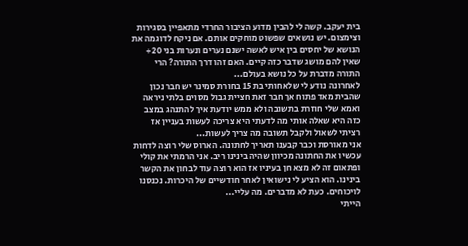בית יעקב. קשה לי להבין מדוע הציבור החרדי מתאפיין בסגירות וצימצום. יש נושאים שפשוט מוחקים אותם. אם ניקח לדוגמה את הנושא של יחסים בין איש לאשה ישנם נערים ונערות בני 20+ שאין להם מושג שדבר כזה קיים. האם זהו דרך התורה? הרי התורה מדברת על כל נושא בעולם...
לאחרונה נודע לי שלאחותי בת 15 בחורת סמינר יש חבר נכון שהבית מאד פתוח אך חבר זאת חציית גבול מסוים בלתי ניראה ואמא שלי חוזרת בתשובה ולא ממש יודעת איך להתנהג במצב כזה היא שאלה אותי מה לדעתי היא צריכה לעשות בעניין אז רציתי לשאול ולקבל תשובה מה צריך לעשות...
אני מאורסת וכבר קבענו תאריך לחתונה. הארוס שלי רוצה לדחות עכשיו את החתונה מכיוון שהיה בינינו ריב. אני הרמתי את קולי ופתאום זה לא מצא חן בעיניו אז הוא רוצה עוד לבחון את הקשר בינינו. הוא הציע לי נישואין לאחר חודשיים של היכרות. נכנסנו לויכוחים. כעת לא מדברים. מה עליי...
הייתי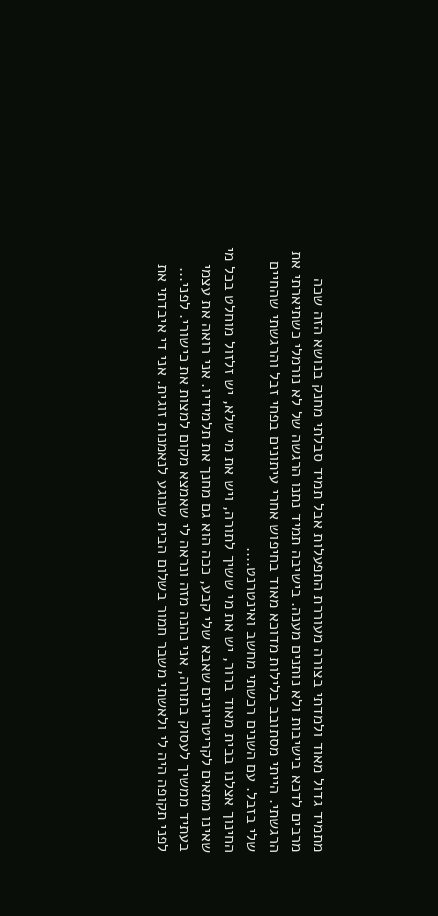מתמיד גדול מאוד ולמדתי בצורה מעוררת התפעלות אבל תמיד סבלתי מחנק בנושא הזה שכה מרבים לדכא בישיבות ולא נותנים מענה. בישיבה תמיד נתנו הרגשה של לא נורמלי כשתיארתי את הרגשתי. הייתי מסתובב בלילות מדוכא מאוד בחיפוש אחרי עיתונים בפחי זבל והרגשתי שהחיים שלי בזבל. עם השנים רכשתי מחשב ואינטרנט....
החינוך אצלנו בבית מאוד ברור, יש את מי ששיך לתורה, ויש את מי שלא, יש זלזול מוחלט בכל מי שאינו מתאים לקריטריונים שאבא שלי קבע, ככה הוא גם מחנך את תלמידיו. אני רואה את עצמי בעתיד ממשיך לעסוק בתורה, אני נהנה מזה ונראה לי שאמצא מקום למצות את כישורי. לפני...
לפני תקופה היה לי ולאשתי משבר חמור בשלום הבית שנוגע לנאמנות זוגית. אני די איבדתי את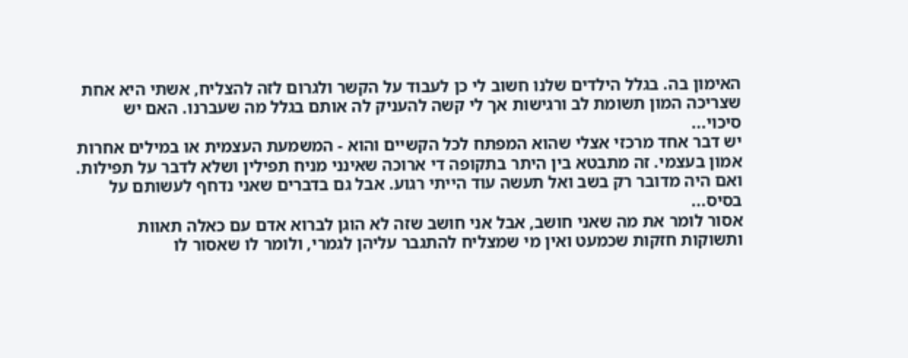האימון בה. בגלל הילדים שלנו חשוב לי כן לעבוד על הקשר ולגרום לזה להצליח, אשתי היא אחת שצריכה המון תשומת לב ורגישות אך לי קשה להעניק לה אותם בגלל מה שעברנו. האם יש סיכוי...
יש דבר אחד מרכזי אצלי שהוא המפתח לכל הקשיים והוא - המשמעת העצמית או במילים אחרות אמון בעצמי. זה מתבטא בין היתר בתקופה די ארוכה שאינני מניח תפילין ושלא לדבר על תפילות. ואם היה מדובר רק בשב ואל תעשה עוד הייתי רגוע. אבל גם בדברים שאני נדחף לעשותם על בסיס...
אסור לומר את מה שאני חושב, אבל אני חושב שזה לא הוגן לברוא אדם עם כאלה תאוות ותשוקות חזקות שכמעט ואין מי שמצליח להתגבר עליהן לגמרי, ולומר לו שאסור לו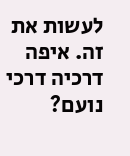לעשות את זה. איפה דרכיה דרכי נועם?